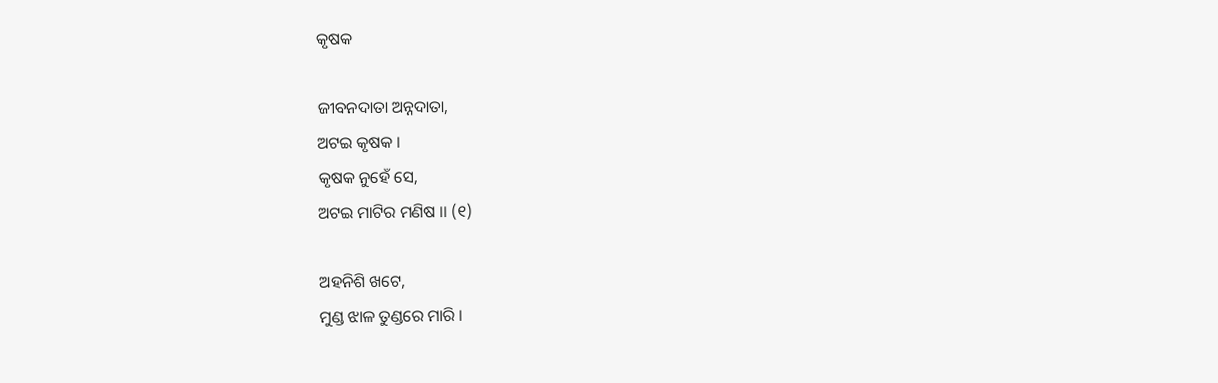କୃଷକ

ଜୀବନଦାତା ଅନ୍ନଦାତା,
ଅଟଇ କୃଷକ ।
କୃଷକ ନୁହେଁ ସେ,
ଅଟଇ ମାଟିର ମଣିଷ ।। (୧)

ଅହନିଶି ଖଟେ,
ମୁଣ୍ଡ ଝାଳ ତୁଣ୍ଡରେ ମାରି ।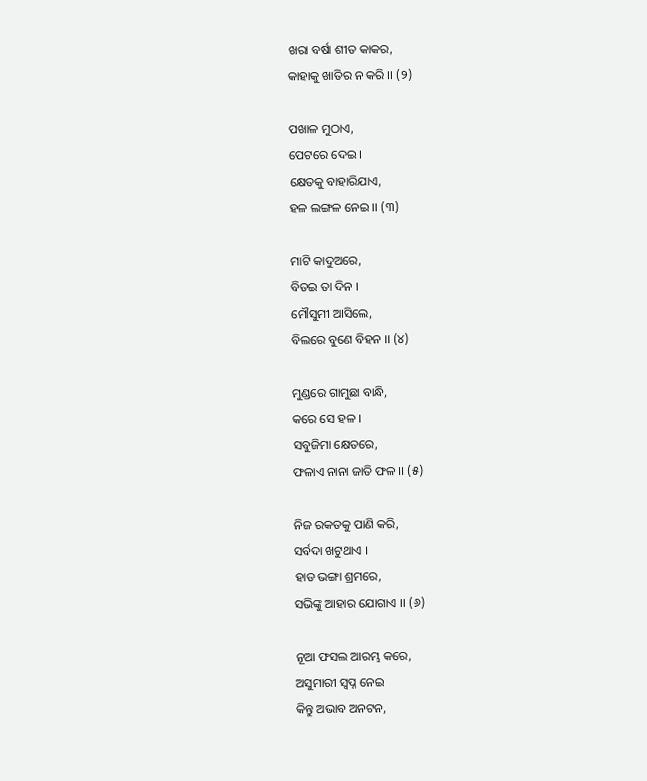ଖରା ବର୍ଷା ଶୀତ କାକର,
କାହାକୁ ଖାତିର ନ କରି ।। (୨)

ପଖାଳ ମୁଠାଏ,
ପେଟରେ ଦେଇ ।
କ୍ଷେତକୁ ବାହାରିଯାଏ,
ହଳ ଲଙ୍ଗଳ ନେଇ ।। (୩)

ମାଟି କାଦୁଅରେ,
ବିତଇ ତା ଦିନ ।
ମୌସୁମୀ ଆସିଲେ,
ବିଲରେ ବୁଣେ ବିହନ ।। (୪)

ମୁଣ୍ଡରେ ଗାମୁଛା ବାନ୍ଧି,
କରେ ସେ ହଳ ।
ସବୁଜିମା କ୍ଷେତରେ,
ଫଳାଏ ନାନା ଜାତି ଫଳ ।। (୫)

ନିଜ ରକତକୁ ପାଣି କରି,
ସର୍ବଦା ଖଟୁଥାଏ ।
ହାଡ ଭଙ୍ଗା ଶ୍ରମରେ,
ସଭିଙ୍କୁ ଆହାର ଯୋଗାଏ ।। (୬)

ନୂଆ ଫସଲ ଆରମ୍ଭ କରେ,
ଅସୁମାରୀ ସ୍ବପ୍ନ ନେଇ
କିନ୍ତୁ ଅଭାବ ଅନଟନ,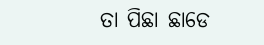ତା ପିଛା ଛାଡେ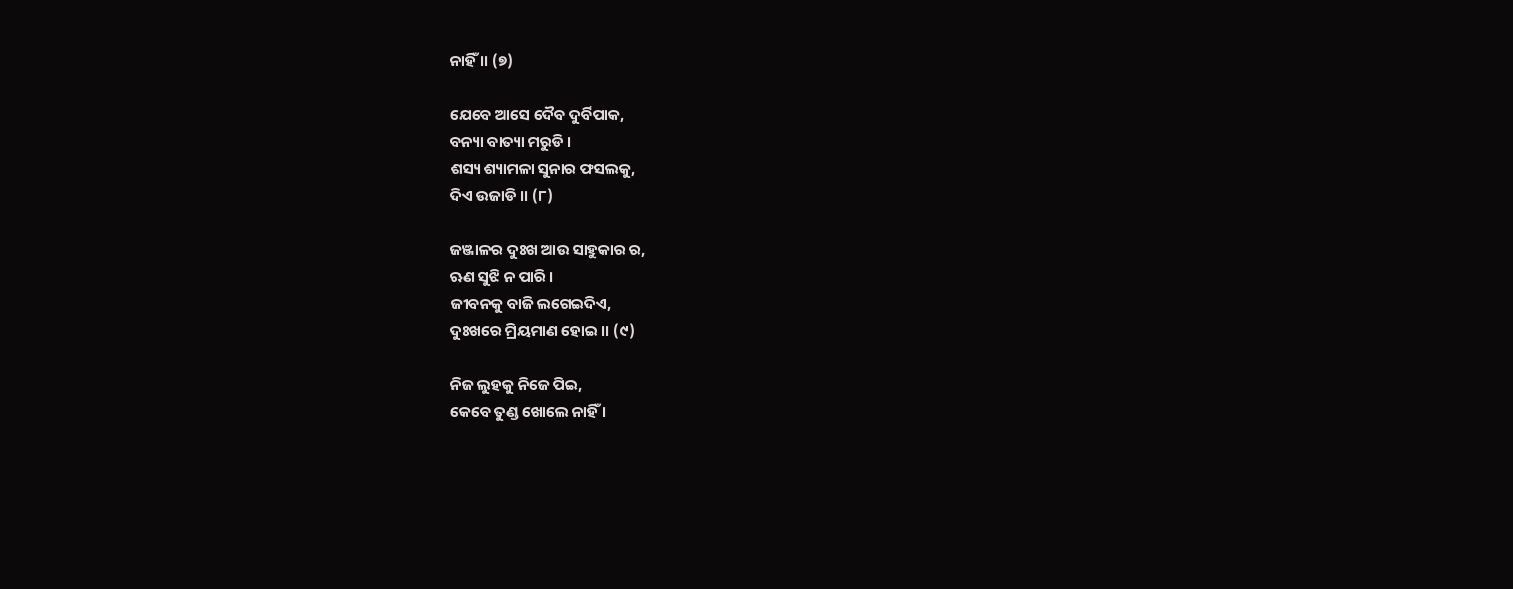ନାହିଁ ।। (୭)

ଯେବେ ଆସେ ଦୈବ ଦୁର୍ବିପାକ,
ବନ୍ୟା ବାତ୍ୟା ମରୁଡି ।
ଶସ୍ୟ ଶ୍ୟାମଳା ସୁନାର ଫସଲକୁ,
ଦିଏ ଉଜାଡି ।। (୮)

ଜଞ୍ଜାଳର ଦୁଃଖ ଆଉ ସାହୁକାର ର,
ଋଣ ସୁଝି ନ ପାରି ।
ଜୀବନକୁ ବାଜି ଲଗେଇଦିଏ,
ଦୁଃଖରେ ମ୍ରିୟମାଣ ହୋଇ ।। (୯)

ନିଜ ଲୁହକୁ ନିଜେ ପିଇ,
କେବେ ତୁଣ୍ଡ ଖୋଲେ ନାହିଁ ।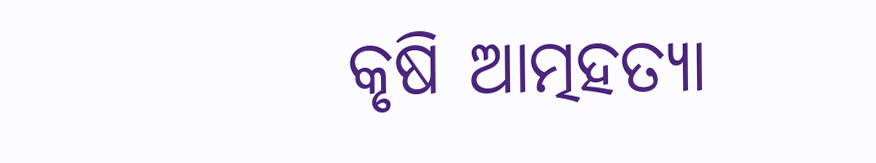କୃଷି ଆତ୍ମହତ୍ୟା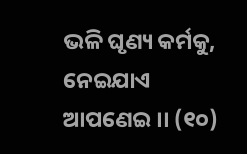ଭଳି ଘୃଣ୍ୟ କର୍ମକୁ,
ନେଇଯାଏ ଆପଣେଇ ।। (୧୦)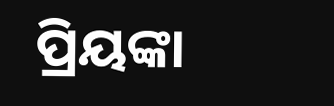ପ୍ରିୟଙ୍କା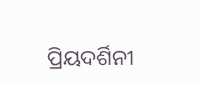ପ୍ରିୟଦର୍ଶିନୀ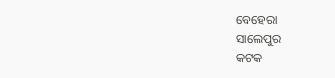ବେହେରା
ସାଲେପୁର
କଟକ